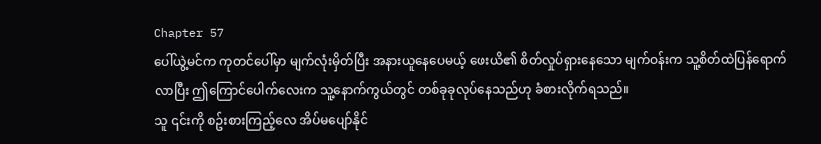Chapter 57
ပေါ်ယွဲ့မင်က ကုတင်ပေါ်မှာ မျက်လုံးမှိတ်ပြီး အနားယူနေပေမယ့် ဖေးယိ၏ စိတ်လှုပ်ရှားနေသော မျက်ဝန်းက သူ့စိတ်ထဲပြန်ရောက်လာပြီး ဤကြောင်ပေါက်လေးက သူ့နောက်ကွယ်တွင် တစ်ခုခုလုပ်နေသည်ဟု ခံစားလိုက်ရသည်။
သူ ၎င်းကို စဥ်းစားကြည့်လေ အိပ်မပျော်နိုင်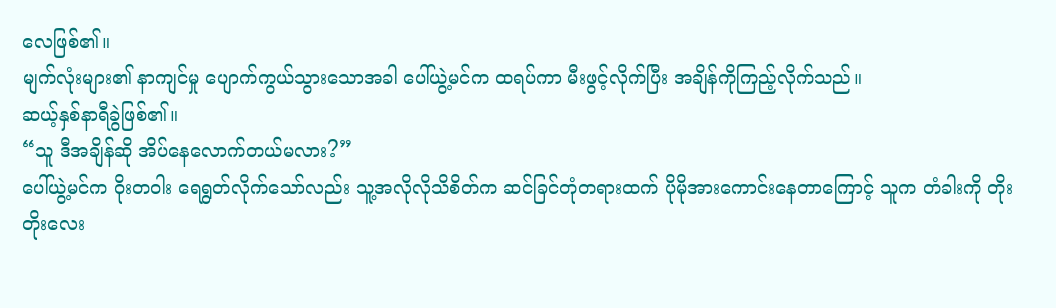လေဖြစ်၏။
မျက်လုံးများ၏ နာကျင်မှု ပျောက်ကွယ်သွားသောအခါ ပေါ်ယွဲ့မင်က ထရပ်ကာ မီးဖွင့်လိုက်ပြီး အချိန်ကိုကြည့်လိုက်သည်။
ဆယ့်နှစ်နာရီခွဲဖြစ်၏။
“သူ ဒီအချိန်ဆို အိပ်နေလောက်တယ်မလား?”
ပေါ်ယွဲ့မင်က ဝိုးတဝါး ရေရွတ်လိုက်သော်လည်း သူ့အလိုလိုသိစိတ်က ဆင်ခြင်တုံတရားထက် ပိုမိုအားကောင်းနေတာကြောင့် သူက တံခါးကို တိုးတိုးလေး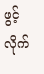ဖွင့်လိုက်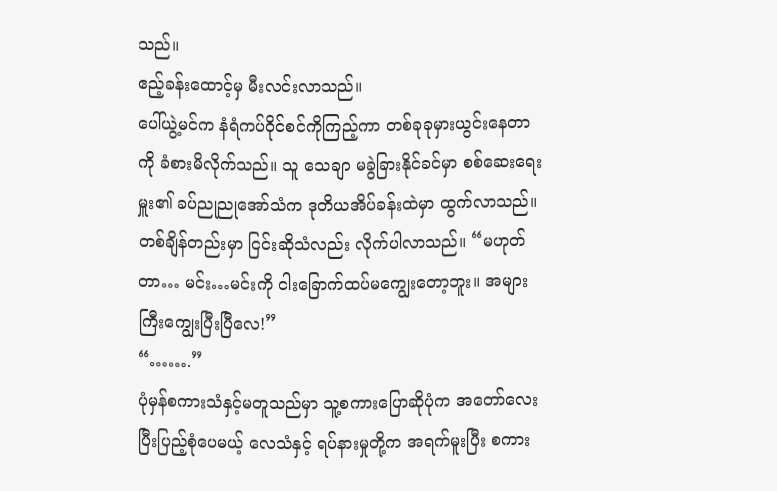သည်။
ဧည့်ခန်းထောင့်မှ မီးလင်းလာသည်။
ပေါ်ယွဲ့မင်က နံရံကပ်ဝိုင်စင်ကိုကြည့်ကာ တစ်ခုခုမှားယွင်းနေတာကို ခံစားမိလိုက်သည်။ သူ သေချာ မခွဲခြားနိုင်ခင်မှာ စစ်ဆေးရေးမှူး၏ ခပ်ညုညုအော်သံက ဒုတိယအိပ်ခန်းထဲမှာ ထွက်လာသည်။
တစ်ချိန်တည်းမှာ ငြင်းဆိုသံလည်း လိုက်ပါလာသည်။ “မဟုတ်တာ… မင်း…မင်းကို ငါးခြောက်ထပ်မကျွေးတော့ဘူး။ အများကြီးကျွေးပြီးပြီလေ!”
“…….”
ပုံမှန်စကားသံနှင့်မတူသည်မှာ သူ့စကားပြောဆိုပုံက အတော်လေး ပြီးပြည့်စုံပေမယ့် လေသံနှင့် ရပ်နားမှုတို့က အရက်မူးပြီး စကား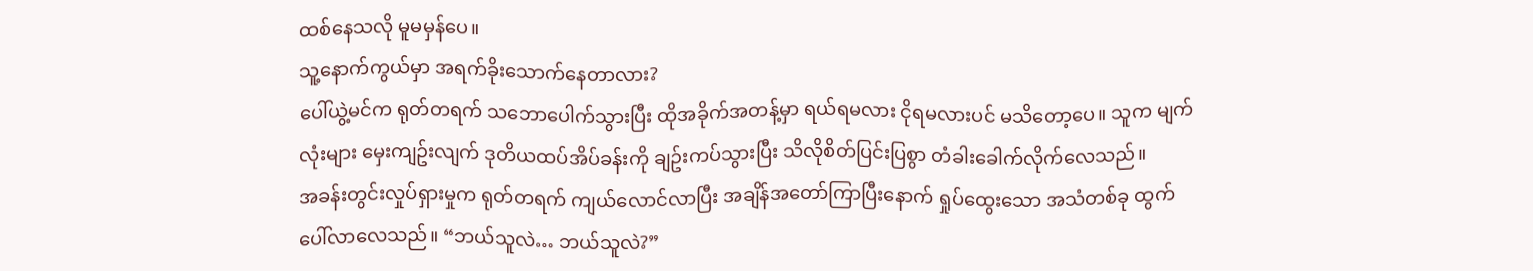ထစ်နေသလို မူမမှန်ပေ။
သူ့နောက်ကွယ်မှာ အရက်ခိုးသောက်နေတာလား?
ပေါ်ယွဲ့မင်က ရုတ်တရက် သဘောပေါက်သွားပြီး ထိုအခိုက်အတန့်မှာ ရယ်ရမလား ငိုရမလားပင် မသိတော့ပေ။ သူက မျက်လုံးများ မှေးကျဥ်းလျက် ဒုတိယထပ်အိပ်ခန်းကို ချဥ်းကပ်သွားပြီး သိလိုစိတ်ပြင်းပြစွာ တံခါးခေါက်လိုက်လေသည်။
အခန်းတွင်းလှုပ်ရှားမှုက ရုတ်တရက် ကျယ်လောင်လာပြီး အချိန်အတော်ကြာပြီးနောက် ရှုပ်ထွေးသော အသံတစ်ခု ထွက်ပေါ်လာလေသည်။ “ဘယ်သူလဲ… ဘယ်သူလဲ?”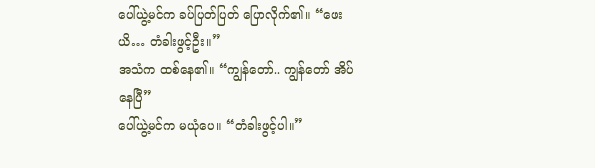ပေါ်ယွဲ့မင်က ခပ်ပြတ်ပြတ် ပြောလိုက်၏။ “ဖေးယိ… တံခါးဖွင့်ဦး။”
အသံက ထစ်နေ၏။ “ကျွန်တော်.. ကျွန်တော် အိပ်နေပြီ”
ပေါ်ယွဲ့မင်က မယုံပေ။ “တံခါးဖွင့်ပါ။”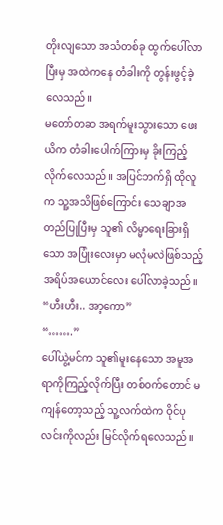တိုးလျသော အသံတစ်ခု ထွက်ပေါ်လာပြီးမှ အထဲကနေ တံခါးကို တွန်းဖွင့်ခဲ့လေသည်။
မတော်တဆ အရက်မူးသွားသော ဖေးယိက တံခါးပေါက်ကြားမှ ခိုးကြည့်လိုက်လေသည်။ အပြင်ဘက်ရှိ ထိုလူက သူ့အသိဖြစ်ကြောင်း သေချာအတည်ပြုပြီးမှ သူ၏ လိမ္မာရေးခြားရှိသော အပြုံးလေးမှာ မလုံမလဲဖြစ်သည့် အရိပ်အယောင်လေး ပေါ်လာခဲ့သည်။
“ဟီးဟီး.. အာ့ကော”
“…….”
ပေါ်ယွဲ့မင်က သူ၏မူးနေသော အမူအရာကိုကြည့်လိုက်ပြီး တစ်ဝက်တောင် မကျန်တော့သည့် သူ့လက်ထဲက ဝိုင်ပုလင်းကိုလည်း မြင်လိုက်ရလေသည်။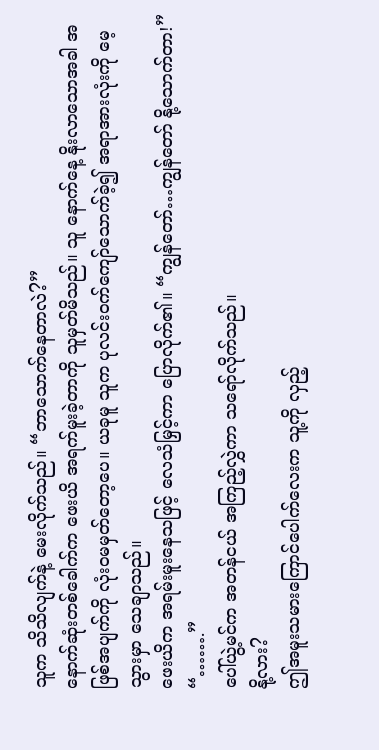သူက သိသိလျက်နဲ့ မေးလိုက်သည်။ “ဘာသောက်နေတာလဲ?”
နောက်ဆုံးတစ်ခေါက်က ဖေးယိ အရက်မူးခဲ့တာကို သူမှတ်မိသည်။ သူ နောက်နေ့ နိုးလာသောအခါ အဖြစ်အပျက်ကို လုံးဝမမှတ်တော့ပေ။ ယခုမူ သူက ပုလင်းဝက်ကျော်သောက်ခဲ့၍ အရာအားလုံးကို မေ့သွားမှာ သေချာသည်။
ဖေးယိက အရမ်းမူးနေသဖြင့် လေသံမြှင့်ကာ ပြောလိုက်၏။ “ကျွန်တော်…ကျွန်တော် နို့သောက်တာ!”
“…….”
ပေါ်ယွဲ့မင်က အတန်ငယ် အကြည့်လွှဲကာ သရော်လိုက်သည်။
နို့လား?
ဤအမူးသမားကြောင်ပေါက်လေးက သူ့ကို လှည့်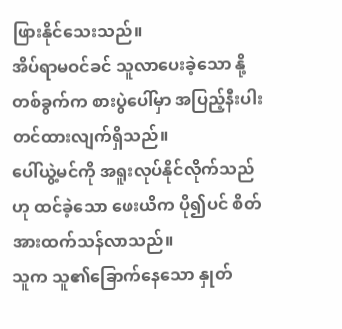ဖြားနိုင်သေးသည်။
အိပ်ရာမဝင်ခင် သူလာပေးခဲ့သော နို့တစ်ခွက်က စားပွဲပေါ်မှာ အပြည့်နီးပါး တင်ထားလျက်ရှိသည်။
ပေါ်ယွဲ့မင်ကို အရူးလုပ်နိုင်လိုက်သည်ဟု ထင်ခဲ့သော ဖေးယိက ပို၍ပင် စိတ်အားထက်သန်လာသည်။
သူက သူ၏ခြောက်နေသော နှုတ်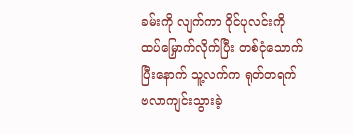ခမ်းကို လျက်ကာ ဝိုင်ပုလင်းကို ထပ်မြှောက်လိုက်ပြီး တစ်ငုံသောက်ပြီးနောက် သူ့လက်က ရုတ်တရက် ဗလာကျင်းသွားခဲ့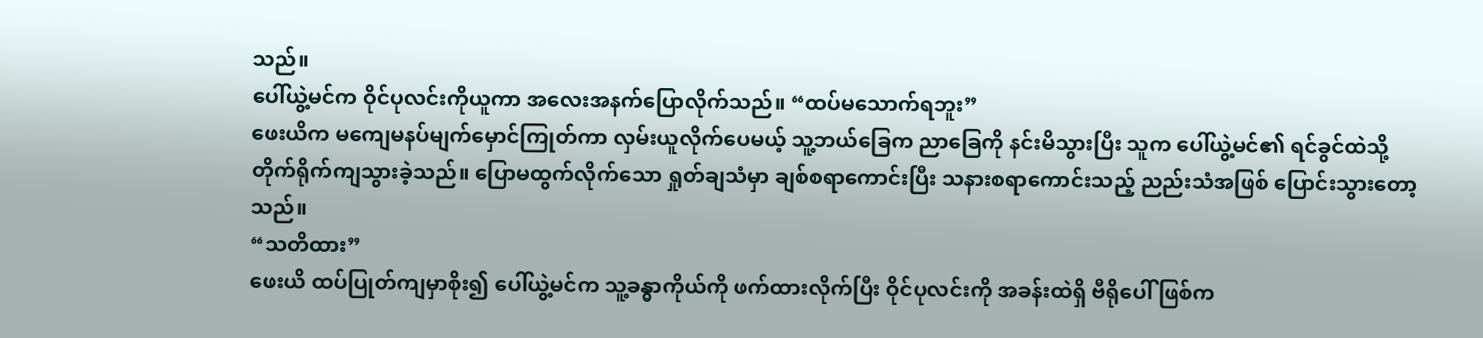သည်။
ပေါ်ယွဲ့မင်က ဝိုင်ပုလင်းကိုယူကာ အလေးအနက်ပြောလိုက်သည်။ “ထပ်မသောက်ရဘူး”
ဖေးယိက မကျေမနပ်မျက်မှောင်ကြုတ်ကာ လှမ်းယူလိုက်ပေမယ့် သူ့ဘယ်ခြေက ညာခြေကို နင်းမိသွားပြီး သူက ပေါ်ယွဲ့မင်၏ ရင်ခွင်ထဲသို့ တိုက်ရိုက်ကျသွားခဲ့သည်။ ပြောမထွက်လိုက်သော ရှုတ်ချသံမှာ ချစ်စရာကောင်းပြီး သနားစရာကောင်းသည့် ညည်းသံအဖြစ် ပြောင်းသွားတော့သည်။
“သတိထား”
ဖေးယိ ထပ်ပြုတ်ကျမှာစိုး၍ ပေါ်ယွဲ့မင်က သူ့ခန္ဓာကိုယ်ကို ဖက်ထားလိုက်ပြီး ဝိုင်ပုလင်းကို အခန်းထဲရှိ ဗီရိုပေါ် ဖြစ်က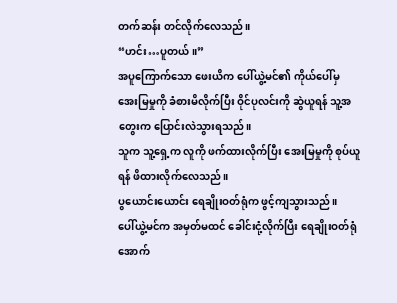တက်ဆန်း တင်လိုက်လေသည်။
“ဟင်း…ပူတယ်။”
အပူကြောက်သော ဖေးယိက ပေါ်ယွဲ့မင်၏ ကိုယ်ပေါ်မှ အေးမြမှုကို ခံစားမိလိုက်ပြီး ဝိုင်ပုလင်းကို ဆွဲယူရန် သူ့အတွေးက ပြောင်းလဲသွားရသည်။
သူက သူ့ရှေ့က လူကို ဖက်ထားလိုက်ပြီး အေးမြမှုကို စုပ်ယူရန် ဖိထားလိုက်လေသည်။
ပွယောင်းယောင်း ရေချိုးဝတ်ရုံက ဖွင့်ကျသွားသည်။
ပေါ်ယွဲ့မင်က အမှတ်မထင် ခေါင်းငုံ့လိုက်ပြီး ရေချိုးဝတ်ရုံအောက်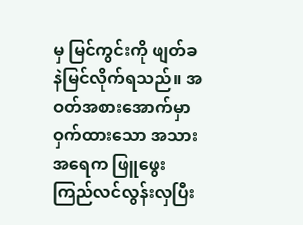မှ မြင်ကွင်းကို ဖျတ်ခနဲမြင်လိုက်ရသည်။ အဝတ်အစားအောက်မှာ ဝှက်ထားသော အသားအရေက ဖြူဖွေးကြည်လင်လွန်းလှပြီး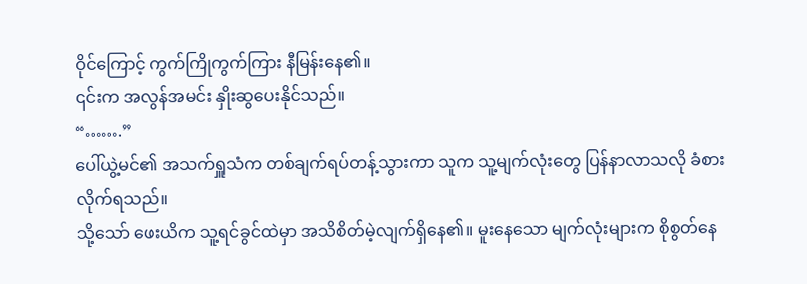ဝိုင်ကြောင့် ကွက်ကြိုကွက်ကြား နီမြန်းနေ၏။
၎င်းက အလွန်အမင်း နှိုးဆွပေးနိုင်သည်။
“…….”
ပေါ်ယွဲ့မင်၏ အသက်ရှူသံက တစ်ချက်ရပ်တန့်သွားကာ သူက သူ့မျက်လုံးတွေ ပြန်နာလာသလို ခံစားလိုက်ရသည်။
သို့သော် ဖေးယိက သူ့ရင်ခွင်ထဲမှာ အသိစိတ်မဲ့လျက်ရှိနေ၏။ မူးနေသော မျက်လုံးများက စိုစွတ်နေ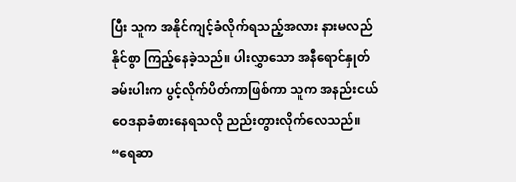ပြီး သူက အနိုင်ကျင့်ခံလိုက်ရသည့်အလား နားမလည်နိုင်စွာ ကြည့်နေခဲ့သည်။ ပါးလွှာသော အနီရောင်နှုတ်ခမ်းပါးက ပွင့်လိုက်ပိတ်ကာဖြစ်ကာ သူက အနည်းငယ် ဝေဒနာခံစားနေရသလို ညည်းတွားလိုက်လေသည်။ “ရေဆာ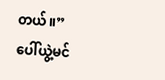တယ်။”
ပေါ်ယွဲ့မင်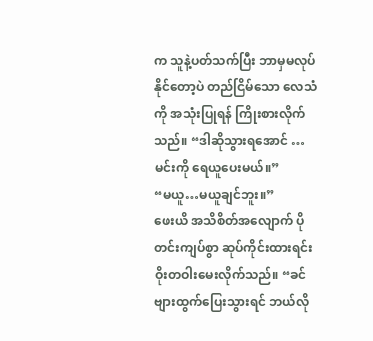က သူနဲ့ပတ်သက်ပြီး ဘာမှမလုပ်နိုင်တော့ပဲ တည်ငြိမ်သော လေသံကို အသုံးပြုရန် ကြိုးစားလိုက်သည်။ “ဒါဆိုသွားရအောင် … မင်းကို ရေယူပေးမယ်။”
“မယူ…မယူချင်ဘူး။”
ဖေးယိ အသိစိတ်အလျောက် ပိုတင်းကျပ်စွာ ဆုပ်ကိုင်းထားရင်း ဝိုးတဝါးမေးလိုက်သည်။ “ခင်ဗျားထွက်ပြေးသွားရင် ဘယ်လို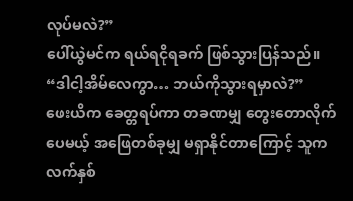လုပ်မလဲ?”
ပေါ်ယွဲမင်က ရယ်ရငိုရခက် ဖြစ်သွားပြန်သည်။ “ဒါငါ့အိမ်လေကွာ… ဘယ်ကိုသွားရမှာလဲ?”
ဖေးယိက ခေတ္တရပ်ကာ တခဏမျှ တွေးတောလိုက်ပေမယ့် အဖြေတစ်ခုမျှ မရှာနိုင်တာကြောင့် သူက လက်နှစ်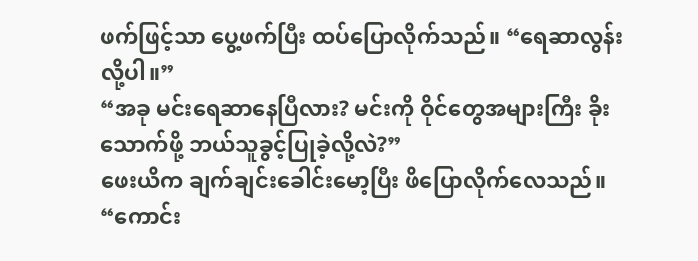ဖက်ဖြင့်သာ ပွေ့ဖက်ပြီး ထပ်ပြောလိုက်သည်။ “ရေဆာလွန်းလို့ပါ။”
“အခု မင်းရေဆာနေပြီလား? မင်းကို ဝိုင်တွေအများကြီး ခိုးသောက်ဖို့ ဘယ်သူခွင့်ပြုခဲ့လို့လဲ?”
ဖေးယိက ချက်ချင်းခေါင်းမော့ပြီး ဖိပြောလိုက်လေသည်။ “ကောင်း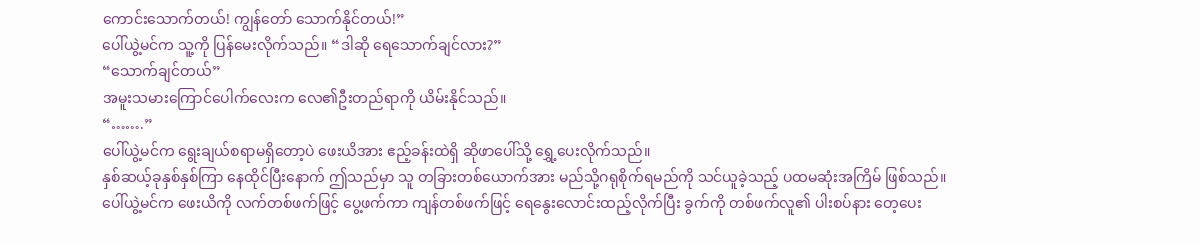ကောင်းသောက်တယ်! ကျွန်တော် သောက်နိုင်တယ်!”
ပေါ်ယွဲ့မင်က သူ့ကို ပြန်မေးလိုက်သည်။ “ဒါဆို ရေသောက်ချင်လား?”
“သောက်ချင်တယ်”
အမူးသမားကြောင်ပေါက်လေးက လေ၏ဦးတည်ရာကို ယိမ်းနိုင်သည်။
“…….”
ပေါ်ယွဲ့မင်က ရွေးချယ်စရာမရှိတော့ပဲ ဖေးယိအား ဧည့်ခန်းထဲရှိ ဆိုဖာပေါ်သို့ ရွှေ့ပေးလိုက်သည်။
နှစ်ဆယ့်ခုနှစ်နှစ်ကြာ နေထိုင်ပြီးနောက် ဤသည်မှာ သူ တခြားတစ်ယောက်အား မည်သို့ဂရုစိုက်ရမည်ကို သင်ယူခဲ့သည့် ပထမဆုံးအကြိမ် ဖြစ်သည်။
ပေါ်ယွဲ့မင်က ဖေးယိကို လက်တစ်ဖက်ဖြင့် ပွေ့ဖက်ကာ ကျန်တစ်ဖက်ဖြင့် ရေနွေးလောင်းထည့်လိုက်ပြီး ခွက်ကို တစ်ဖက်လူ၏ ပါးစပ်နား တေ့ပေး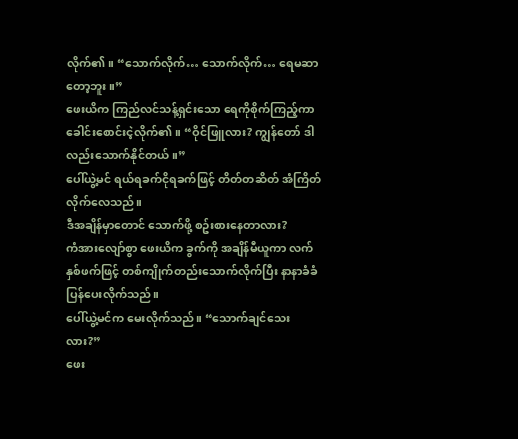လိုက်၏။ “သောက်လိုက်… သောက်လိုက်… ရေမဆာတော့ဘူး။”
ဖေးယိက ကြည်လင်သန့်ရှင်းသော ရေကိုစိုက်ကြည့်ကာ ခေါင်းစောင်းငဲ့လိုက်၏။ “ဝိုင်ဖြူလား? ကျွန်တော် ဒါလည်းသောက်နိုင်တယ်။”
ပေါ်ယွဲ့မင် ရယ်ရခက်ငိုရခက်ဖြင့် တိတ်တဆိတ် အံကြိတ်လိုက်လေသည်။
ဒီအချိန်မှာတောင် သောက်ဖို့ စဥ်းစားနေတာလား?
ကံအားလျော်စွာ ဖေးယိက ခွက်ကို အချိန်မီယူကာ လက်နှစ်ဖက်ဖြင့် တစ်ကျိုက်တည်းသောက်လိုက်ပြီး နာနာခံခံ ပြန်ပေးလိုက်သည်။
ပေါ်ယွဲ့မင်က မေးလိုက်သည်။ “သောက်ချင်သေးလား?”
ဖေး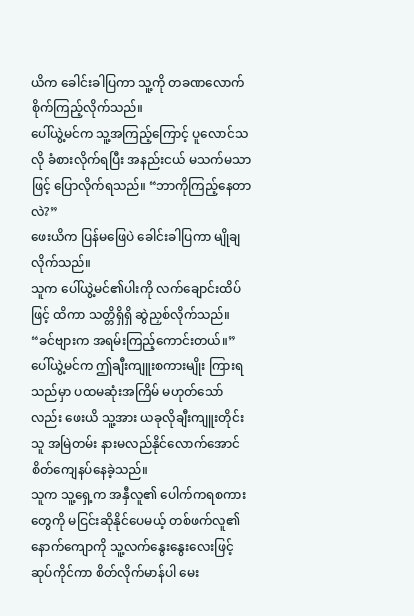ယိက ခေါင်းခါပြကာ သူ့ကို တခဏလောက် စိုက်ကြည့်လိုက်သည်။
ပေါ်ယွဲ့မင်က သူ့အကြည့်ကြောင့် ပူလောင်သလို ခံစားလိုက်ရပြီး အနည်းငယ် မသက်မသာဖြင့် ပြောလိုက်ရသည်။ “ဘာကိုကြည့်နေတာလဲ?”
ဖေးယိက ပြန်မဖြေပဲ ခေါင်းခါပြကာ မျိုချလိုက်သည်။
သူက ပေါ်ယွဲ့မင်၏ပါးကို လက်ချောင်းထိပ်ဖြင့် ထိကာ သတ္တိရှိရှိ ဆွဲညှစ်လိုက်သည်။ “ခင်ဗျားက အရမ်းကြည့်ကောင်းတယ်။”
ပေါ်ယွဲ့မင်က ဤချီးကျူးစကားမျိုး ကြားရသည်မှာ ပထမဆုံးအကြိမ် မဟုတ်သော်လည်း ဖေးယိ သူ့အား ယခုလိုချီးကျူးတိုင်း သူ အမြဲတမ်း နားမလည်နိုင်လောက်အောင် စိတ်ကျေနပ်နေခဲ့သည်။
သူက သူ့ရှေ့က အနှီလူ၏ ပေါက်ကရစကားတွေကို မငြင်းဆိုနိုင်ပေမယ့် တစ်ဖက်လူ၏နောက်ကျောကို သူ့လက်နွေးနွေးလေးဖြင့် ဆုပ်ကိုင်ကာ စိတ်လိုက်မာန်ပါ မေး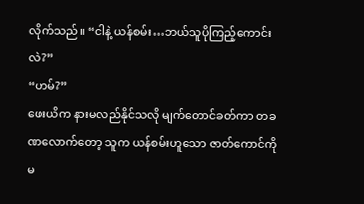လိုက်သည်။ “ငါနဲ့ ယန်စမ်း…ဘယ်သူပိုကြည့်ကောင်းလဲ?”
“ဟမ်?”
ဖေးယိက နားမလည်နိုင်သလို မျက်တောင်ခတ်ကာ တခဏလောက်တော့ သူက ယန်စမ်းဟူသော ဇာတ်ကောင်ကို မ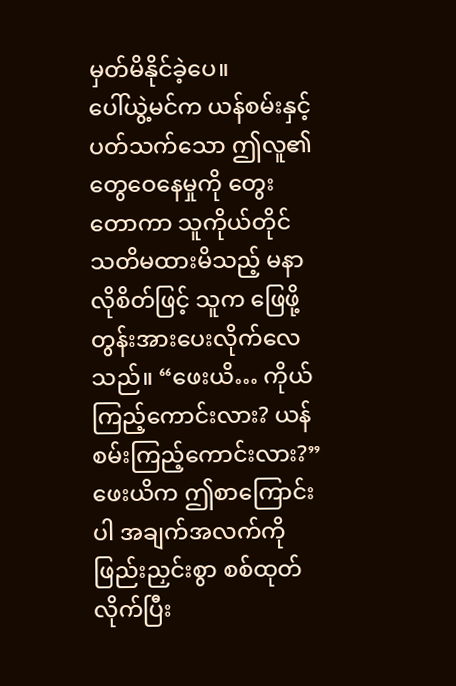မှတ်မိနိုင်ခဲ့ပေ။
ပေါ်ယွဲ့မင်က ယန်စမ်းနှင့်ပတ်သက်သော ဤလူ၏တွေဝေနေမှုကို တွေးတောကာ သူကိုယ်တိုင် သတိမထားမိသည့် မနာလိုစိတ်ဖြင့် သူက ဖြေဖို့ တွန်းအားပေးလိုက်လေသည်။ “ဖေးယိ… ကိုယ် ကြည့်ကောင်းလား? ယန်စမ်းကြည့်ကောင်းလား?”
ဖေးယိက ဤစာကြောင်းပါ အချက်အလက်ကို ဖြည်းညှင်းစွာ စစ်ထုတ်လိုက်ပြီး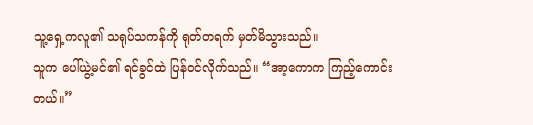သူ့ရှေ့ကလူ၏ သရုပ်သကန်ကို ရုတ်တရက် မှတ်မိသွားသည်။
သူက ပေါ်ယွဲ့မင်၏ ရင်ခွင်ထဲ ပြန်ဝင်လိုက်သည်။ “အာ့ကောက ကြည့်ကောင်းတယ်။”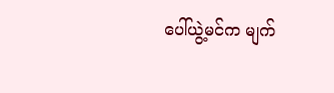ပေါ်ယွဲ့မင်က မျက်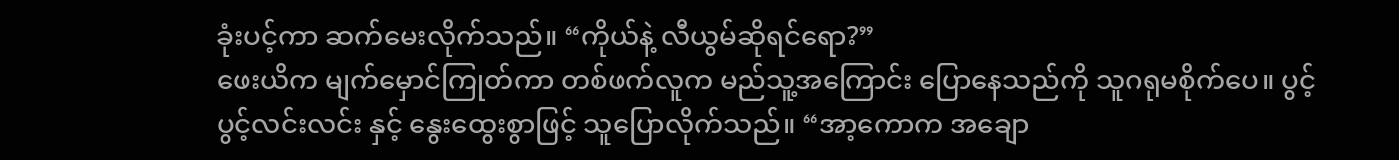ခုံးပင့်ကာ ဆက်မေးလိုက်သည်။ “ကိုယ်နဲ့ လီယွမ်ဆိုရင်ရော?”
ဖေးယိက မျက်မှောင်ကြုတ်ကာ တစ်ဖက်လူက မည်သူ့အကြောင်း ပြောနေသည်ကို သူဂရုမစိုက်ပေ။ ပွင့်ပွင့်လင်းလင်း နှင့် နွေးထွေးစွာဖြင့် သူပြောလိုက်သည်။ “အာ့ကောက အချော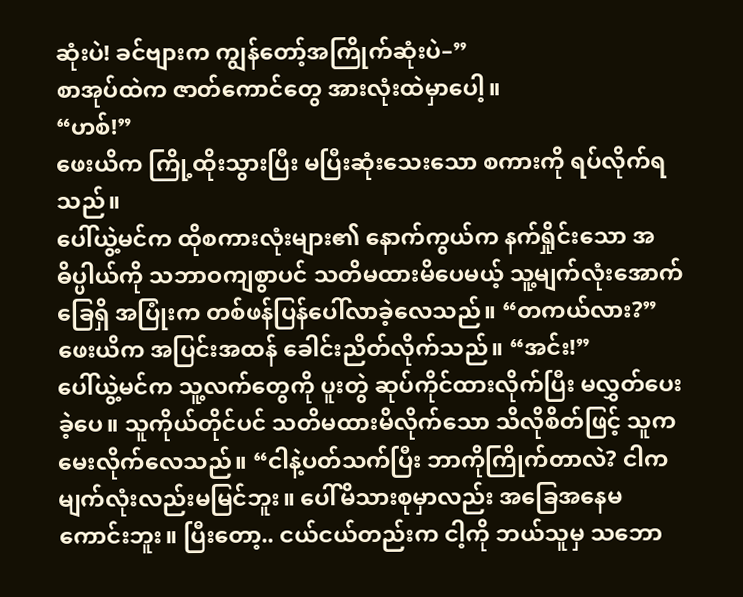ဆုံးပဲ! ခင်ဗျားက ကျွန်တော့်အကြိုက်ဆုံးပဲ–”
စာအုပ်ထဲက ဇာတ်ကောင်တွေ အားလုံးထဲမှာပေါ့။
“ဟစ်!”
ဖေးယိက ကြို့ထိုးသွားပြီး မပြီးဆုံးသေးသော စကားကို ရပ်လိုက်ရသည်။
ပေါ်ယွဲ့မင်က ထိုစကားလုံးများ၏ နောက်ကွယ်က နက်ရှိုင်းသော အဓိပ္ပါယ်ကို သဘာဝကျစွာပင် သတိမထားမိပေမယ့် သူ့မျက်လုံးအောက်ခြေရှိ အပြုံးက တစ်ဖန်ပြန်ပေါ်လာခဲ့လေသည်။ “တကယ်လား?”
ဖေးယိက အပြင်းအထန် ခေါင်းညိတ်လိုက်သည်။ “အင်း!”
ပေါ်ယွဲ့မင်က သူ့လက်တွေကို ပူးတွဲ ဆုပ်ကိုင်ထားလိုက်ပြီး မလွှတ်ပေးခဲ့ပေ။ သူကိုယ်တိုင်ပင် သတိမထားမိလိုက်သော သိလိုစိတ်ဖြင့် သူက မေးလိုက်လေသည်။ “ငါနဲ့ပတ်သက်ပြီး ဘာကိုကြိုက်တာလဲ? ငါက မျက်လုံးလည်းမမြင်ဘူး။ ပေါ်မိသားစုမှာလည်း အခြေအနေမကောင်းဘူး။ ပြီးတော့.. ငယ်ငယ်တည်းက ငါ့ကို ဘယ်သူမှ သဘော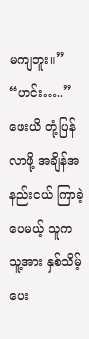မကျဘူး။”
“ဟင်း…..”
ဖေးယိ တုံ့ပြန်လာဖို့ အချိန်အနည်းငယ် ကြာခဲ့ပေမယ့် သူက သူ့အား နှစ်သိမ့်ပေး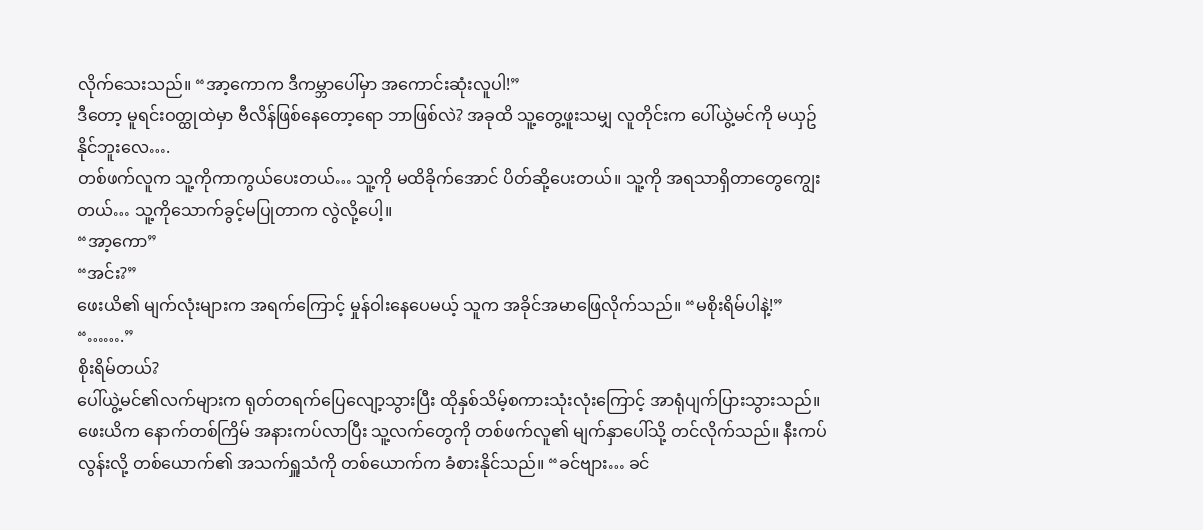လိုက်သေးသည်။ “အာ့ကောက ဒီကမ္ဘာပေါ်မှာ အကောင်းဆုံးလူပါ!”
ဒီတော့ မူရင်းဝတ္ထုထဲမှာ ဗီလိန်ဖြစ်နေတော့ရော ဘာဖြစ်လဲ? အခုထိ သူ့တွေ့ဖူးသမျှ လူတိုင်းက ပေါ်ယွဲ့မင်ကို မယှဥ်နိုင်ဘူးလေ….
တစ်ဖက်လူက သူ့ကိုကာကွယ်ပေးတယ်… သူ့ကို မထိခိုက်အောင် ပိတ်ဆို့ပေးတယ်။ သူ့ကို အရသာရှိတာတွေကျွေးတယ်… သူ့ကိုသောက်ခွင့်မပြုတာက လွဲလို့ပေါ့။
“အာ့ကော”
“အင်း?”
ဖေးယိ၏ မျက်လုံးများက အရက်ကြောင့် မှုန်ဝါးနေပေမယ့် သူက အခိုင်အမာဖြေလိုက်သည်။ “မစိုးရိမ်ပါနဲ့!”
“…….”
စိုးရိမ်တယ်?
ပေါ်ယွဲ့မင်၏လက်များက ရုတ်တရက်ပြေလျော့သွားပြီး ထိုနှစ်သိမ့်စကားသုံးလုံးကြောင့် အာရုံပျက်ပြားသွားသည်။
ဖေးယိက နောက်တစ်ကြိမ် အနားကပ်လာပြီး သူ့လက်တွေကို တစ်ဖက်လူ၏ မျက်နှာပေါ်သို့ တင်လိုက်သည်။ နီးကပ်လွန်းလို့ တစ်ယောက်၏ အသက်ရှူသံကို တစ်ယောက်က ခံစားနိုင်သည်။ “ခင်ဗျား… ခင်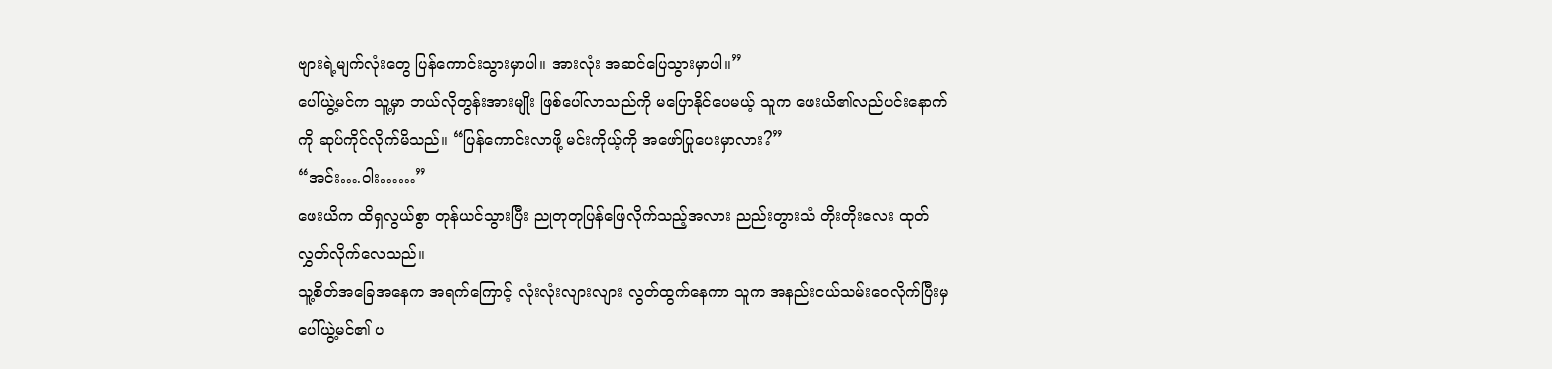ဗျားရဲ့မျက်လုံးတွေ ပြန်ကောင်းသွားမှာပါ။ အားလုံး အဆင်ပြေသွားမှာပါ။”
ပေါ်ယွဲ့မင်က သူ့မှာ ဘယ်လိုတွန်းအားမျိုး ဖြစ်ပေါ်လာသည်ကို မပြောနိုင်ပေမယ့် သူက ဖေးယိ၏လည်ပင်းနောက်ကို ဆုပ်ကိုင်လိုက်မိသည်။ “ပြန်ကောင်းလာဖို့ မင်းကိုယ့်ကို အဖော်ပြုပေးမှာလား?”
“အင်း….ဝါး……”
ဖေးယိက ထိရှလွယ်စွာ တုန်ယင်သွားပြီး ညုတုတုပြန်ဖြေလိုက်သည့်အလား ညည်းတွားသံ တိုးတိုးလေး ထုတ်လွှတ်လိုက်လေသည်။
သူ့စိတ်အခြေအနေက အရက်ကြောင့် လုံးလုံးလျားလျား လွတ်ထွက်နေကာ သူက အနည်းငယ်သမ်းဝေလိုက်ပြီးမှ ပေါ်ယွဲ့မင်၏ ပ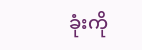ခုံးကို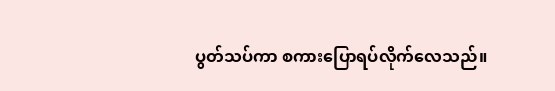ပွတ်သပ်ကာ စကားပြောရပ်လိုက်လေသည်။